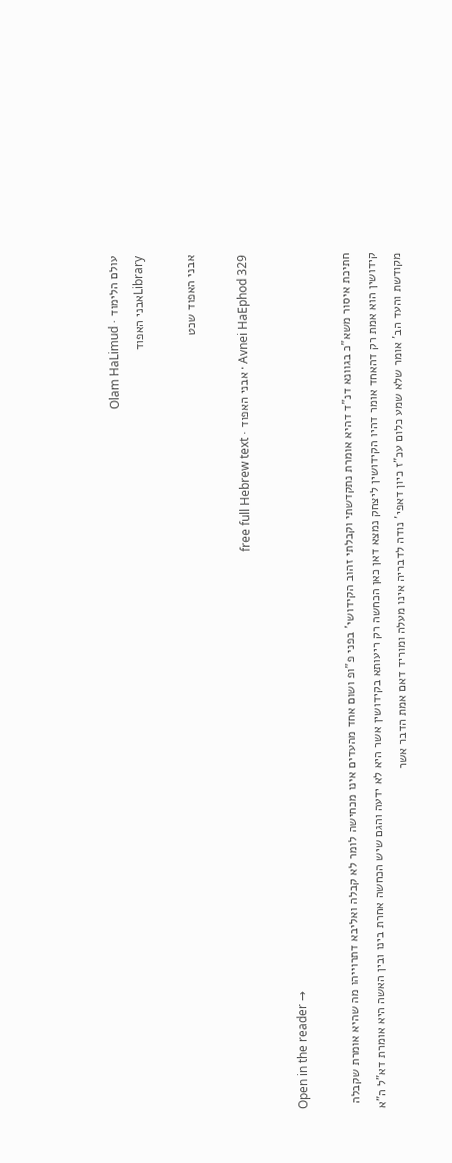עולם הלימוד · Olam HaLimud
Libraryאבני האפוד

אבני האפוד שכט

Avnei HaEphod 329 · אבני האפוד · free full Hebrew text

Open in the reader →

חתיכת איסור משא"כ בגוונא דנ"ד דהיא אומרת נתקדשתי וקבלתי זהוב הקידושי' בפני פ"ופ ושום אחד מהעדים אינו מכחישה לומר לא קבלה ואליבא דתרוייהו מה שהיא אומרת שקבלה קידושין הוא אמת רק דהאחד אומר דהיו הקידושין ליצחק נמצא דאן כאן הכחשה רק ריעותא בקידושין אשר היא לא ידעה והגם שיש הכחשה אחרת בינו ובין האשה היא אומרת דא"ל ה"א מקודשת והעד הב' אומר שלא שמע כלום עכ"ז כיון דאפי' נודה לדבריה אינו מעלה ומוריד דאם אמת הדבר אשר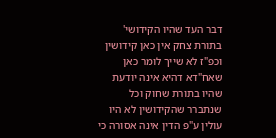דבר העד שהיו הקידושי' בתורת צחק אין כאן קידושין וכפ"ז לא שייך לומר כאן שאח"דא דהיא אינה יודעת שהיו בתורת שחוק וכל שנתברר שהקידושין לא היו עולין ע"פ הדין אינה אסורה כי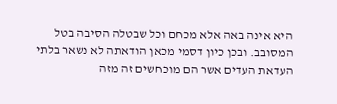היא אינה באה אלא מכחם וכל שבטלה הסיבה בטל המסובב. ובכן כיון דסמי מכאן הודאתה לא נשאר בלתי העדאת העדים אשר הם מוכחשים זה מזה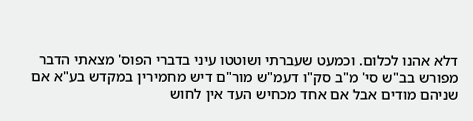דלא אהנו לכלום. וכמעט שעברתי ושוטטו עיני בדברי הפוס' מצאתי הדבר מפורש בב"ש סי' מ"ב סק"ו דעמ"ש מור"ם דיש מחמירין במקדש בע"א אם שניהם מודים אבל אם אחד מכחיש העד אין לחוש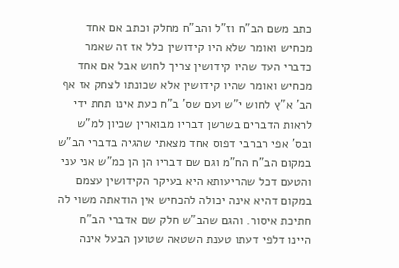כתב משם הב"ח וז"ל והב"ח מחלק וכתב אם אחד מכחיש ואומר שלא היו קידושין כלל אז זה שאמר כדברי העד שהיו קידושין צריך לחוש אבל אם אחד מכחיש ואומר שהיו קידושין אלא שכונתו לצחק אז אף הב' א"ץ לחוש י"ש ועם שס' ב"ח כעת אינו תחת ידי לראות הדברים בשרשן דבריו מבוארין שכיון למ"ש ובס' אפי רברבי דפוס אחד מצאתי שהגיה בדברי הב"ש במקום הב"ח הח"מ וגם שם דבריו הן הן כמ"ש אני עני והטעם דכל שהריעותא היא בעיקר הקידושין עצמם במקום דהיא אינה יכולה להכחיש אין הודאתה משוי לה חתיכת איסור. והגם שהב"ש חלק שם אדברי הב"ח היינו דלפי דעתו טענת השטאה שטוען הבעל אינה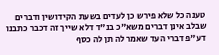טענה כל שלא פירש כן לעדים בשעת הקידושין ודברים שבלב אינן דברים משא"כ בנ"ד דלא שייך זה דכבר כתבנו דע"פ דברי העד שאמר לה תן לה כסף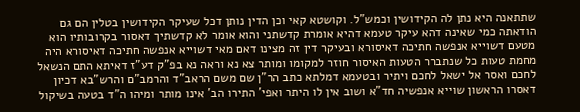שתתאנה היא נתן לה הקידושין וכמש"ל. וקושטא קאי וכן הדין נותן דכל שעיקר הקידושין בטלין הם גם הודאתה כמי שאינה דהא עיקר טעמא דהיא אומרת קדשתני והוא אומר לא קדשתיך דאסור בקרובותיו הוא מטעם דשוייא אנפשה חתיכה דאיסורא ובעיקר דין זה מצינו דאם מאי דשוייא אנפשה חתיכה דאיסורא היה מחמת טעות כל שנתברר הטעות האיסור חוזר למקומו ומותר צא נא וראה נא בפ"ק דע"ז דאיתא התם הנשאל לחכם ואסר אל ישאל לחכם ויתיר ובטעמא דמלתא כתב הר"ן שם משם הראב"ד והרמב"ם והרש"בא דכיון דאסרו הראשון שוייא אנפשיה חד"א ושוב אין לו היתר ואפי' התירו הב' אינו מותר ומיהו ה"ד בטעה בשיקול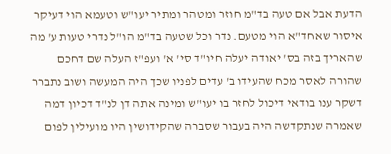הדעת אבל אם טעה בד"מ חוזר ומטהר ומתיר יעו"ש וטעמא הוי דעיקר איסור שאחד"א הוי מטעם. נדר וכל שטעה בד"מ הו"ל נדרי טעות ע' מה שהאריך בזה בס' יאודה יעלה חיו"ד סי' א' ועפ"ז העלה שם דחכם שהורה לאסר מכח שהעידו ב' עדים לפניו שכך היה המעשה ושוב נתברר דשקר ענו בודאי דיכול לחזר בו יעו"ש ומינה אתה דן לנ"ד דכיון דמה שאמרה שנתקדשה היה בעבור שסברה שהקידושין היו מועילין לפום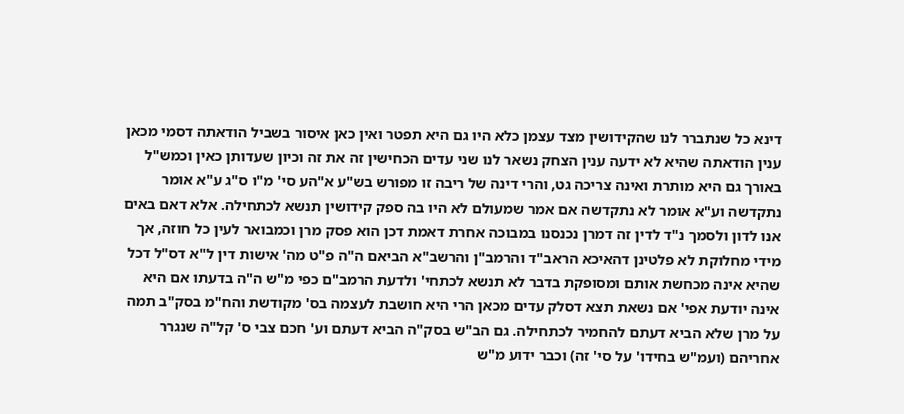דינא כל שנתברר לנו שהקידושין מצד עצמן כלא היו גם היא תפטר ואין כאן איסור בשביל הודאתה דסמי מכאן ענין הודאתה שהיא לא ידעה ענין הצחק נשאר לנו שני עדים הכחישין זה את זה וכיון שעדותן כאין וכמש"ל באורך גם היא מותרת ואינה צריכה גט, והרי דינה של ריבה זו מפורש בש"ע א"הע סי' מ"ו ס"ג ע"א אומר נתקדשה וע"א אומר לא נתקדשה אם אמר שמעולם לא היו בה ספק קידושין תנשא לכתחילה. אלא דאם באים אנו לדון ולסמך נ"ד לדין זה דמרן נכנסנו במבוכה אחרת דאמת דכן הוא פסק מרן וכמבואר לעין כל חוזה, אך מידי מחלוקת לא פלטינן דהאיכא הראב"ד והרמב"ן והרשב"א הביאם ה"ה פ"ט מה' אישות דין ל"א דס"ל דכל שהיא אינה מכחשת אותם ומסופקת בדבר לא תנשא לכתחי' ולדעת הרמב"ם כפי מ"ש ה"ה בדעתו אם היא אינה יודעת אפי' אם נשאת תצא דסלק עדים מכאן הרי היא חושבת לעצמה בס' מקודשת והח"מ בסק"ב תמה על מרן שלא הביא דעתם להחמיר לכתחילה. גם הב"ש בסק"ה הביא דעתם וע' חכם צבי ס' קל"ה שנגרר אחריהם (ועמ"ש בחידו' על סי' זה) וכבר ידוע מ"ש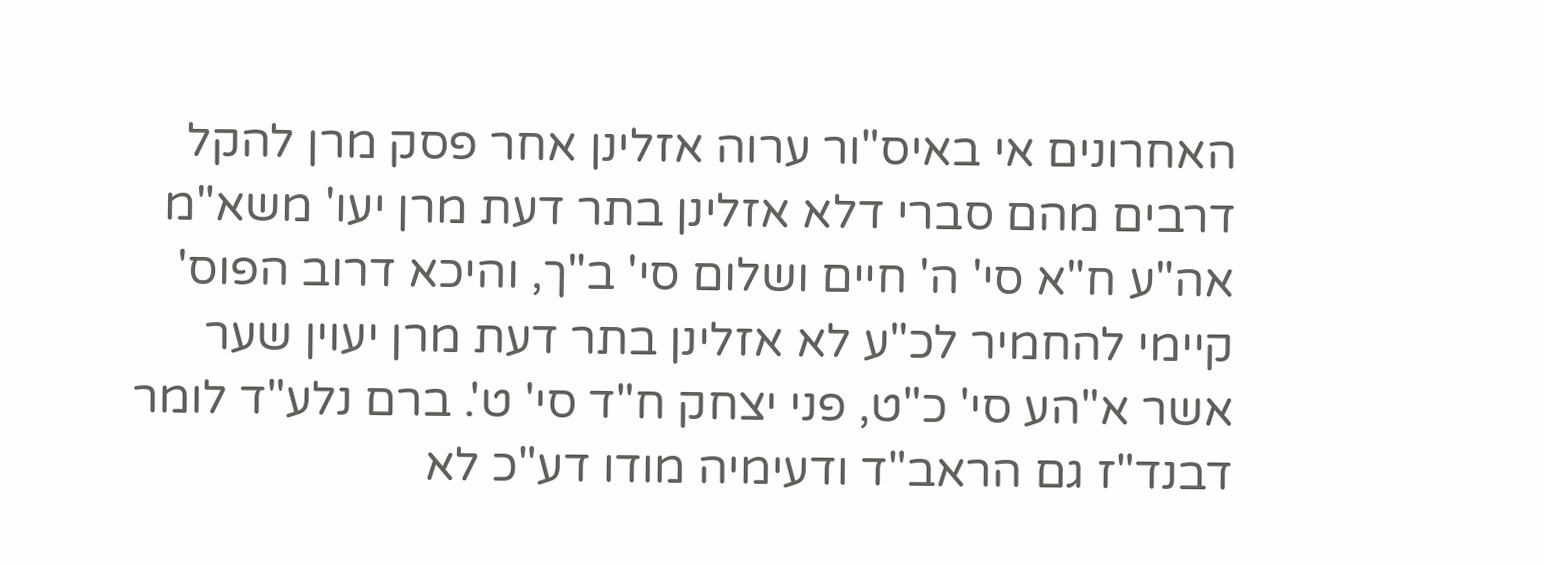האחרונים אי באיס"ור ערוה אזלינן אחר פסק מרן להקל דרבים מהם סברי דלא אזלינן בתר דעת מרן יעו' משא"מ אה"ע ח"א סי' ה' חיים ושלום סי' ב"ך, והיכא דרוב הפוס' קיימי להחמיר לכ"ע לא אזלינן בתר דעת מרן יעוין שער אשר א"הע סי' כ"ט, פני יצחק ח"ד סי' ט'. ברם נלע"ד לומר דבנד"ז גם הראב"ד ודעימיה מודו דע"כ לא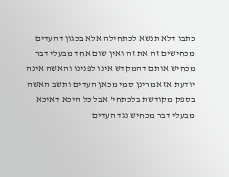כתבו דלא תנשא לכתחילה אלא בכגון דהעדים מכחישים זה את זה ואין שום אחד מבעלי דבר מכחיש אותם דהמקדש אינו לפנינו והאשה אינה יודעת אז אמרינן סמי מכאן העדים ותשב האשה בספק מקודשת בלכתחי' אבל כל היכא דאיכא מבעלי דבר מכחיש נגד העדים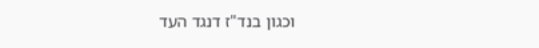וכגון בנד"ז דנגד העד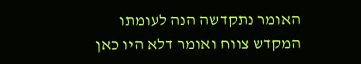האומר נתקדשה הנה לעומתו המקדש צווח ואומר דלא היו כאן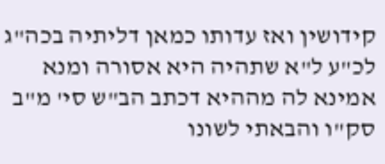קידושין ואז עדותו כמאן דליתיה בכה"ג לכ"ע ל"א שתהיה היא אסורה ומנא אמינא לה מההיא דכתב הב"ש סי' מ"ב סק"ו והבאתי לשונו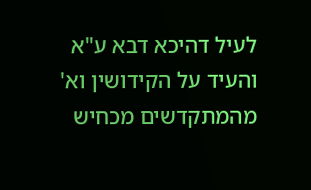לעיל דהיכא דבא ע"א והעיד על הקידושין וא' מהמתקדשים מכחיש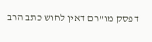דפסק מו"רם דאין לחוש כתב הרב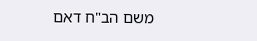משם הב"ח דאם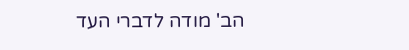הב' מודה לדברי העד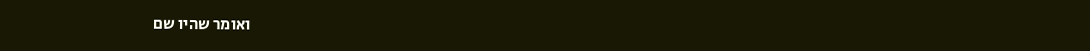ואומר שהיו שם